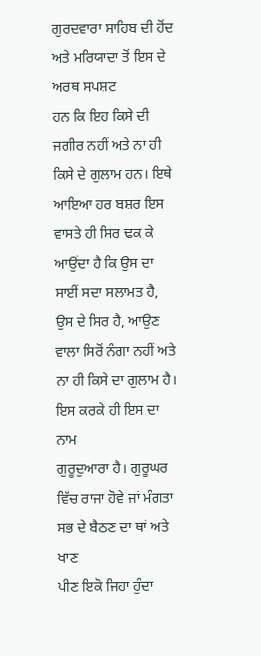ਗੁਰਦਵਾਰਾ ਸਾਹਿਬ ਦੀ ਹੋਂਦ ਅਤੇ ਮਰਿਯਾਦਾ ਤੋਂ ਇਸ ਦੇ ਅਰਥ ਸਪਸ਼ਟ
ਹਨ ਕਿ ਇਹ ਕਿਸੇ ਦੀ ਜਗੀਰ ਨਹੀਂ ਅਤੇ ਨਾ ਹੀ ਕਿਸੇ ਦੇ ਗੁਲਾਮ ਹਨ। ਇਥੇ ਆਇਆ ਹਰ ਬਸ਼ਰ ਇਸ
ਵਾਸਤੇ ਹੀ ਸਿਰ ਢਕ ਕੇ ਆਉਂਦਾ ਹੈ ਕਿ ਉਸ ਦਾ ਸਾਈਂ ਸਦਾ ਸਲਾਮਤ ਹੈ, ਉਸ ਦੇ ਸਿਰ ਹੈ, ਆਉਣ
ਵਾਲਾ ਸਿਰੋਂ ਨੰਗਾ ਨਹੀਂ ਅਤੇ ਨਾ ਹੀ ਕਿਸੇ ਦਾ ਗੁਲਾਮ ਹੈ। ਇਸ ਕਰਕੇ ਹੀ ਇਸ ਦਾ ਨਾਮ
ਗੁਰੂਦੁਆਰਾ ਹੈ। ਗੁਰੂਘਰ ਵਿੱਚ ਰਾਜਾ ਹੋਵੇ ਜਾਂ ਮੰਗਤਾ ਸਭ ਦੇ ਬੈਠਣ ਦਾ ਥਾਂ ਅਤੇ ਖਾਣ
ਪੀਣ ਇਕੋ ਜਿਹਾ ਹੁੰਦਾ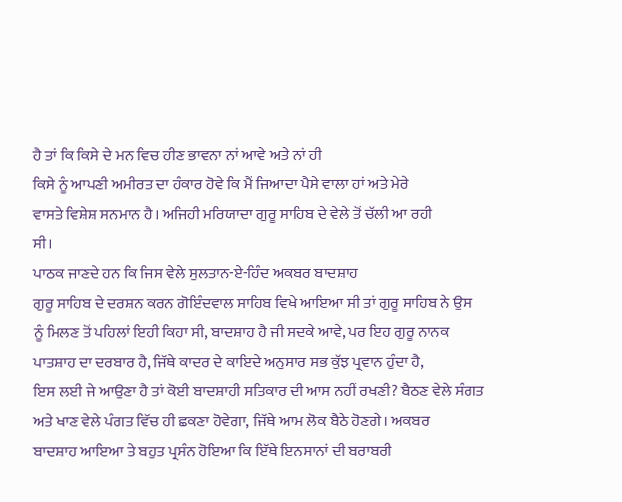ਹੈ ਤਾਂ ਕਿ ਕਿਸੇ ਦੇ ਮਨ ਵਿਚ ਹੀਣ ਭਾਵਨਾ ਨਾਂ ਆਵੇ ਅਤੇ ਨਾਂ ਹੀ
ਕਿਸੇ ਨੂੰ ਆਪਣੀ ਅਮੀਰਤ ਦਾ ਹੰਕਾਰ ਹੋਵੇ ਕਿ ਮੈਂ ਜਿਆਦਾ ਪੈਸੇ ਵਾਲਾ ਹਾਂ ਅਤੇ ਮੇਰੇ
ਵਾਸਤੇ ਵਿਸ਼ੇਸ਼ ਸਨਮਾਨ ਹੈ। ਅਜਿਹੀ ਮਰਿਯਾਦਾ ਗੁਰੂ ਸਾਹਿਬ ਦੇ ਵੇਲੇ ਤੋਂ ਚੱਲੀ ਆ ਰਹੀ
ਸੀ।
ਪਾਠਕ ਜਾਣਦੇ ਹਨ ਕਿ ਜਿਸ ਵੇਲੇ ਸੁਲਤਾਨ-ਏ-ਹਿੰਦ ਅਕਬਰ ਬਾਦਸ਼ਾਹ
ਗੁਰੂ ਸਾਹਿਬ ਦੇ ਦਰਸ਼ਨ ਕਰਨ ਗੋਇੰਦਵਾਲ ਸਾਹਿਬ ਵਿਖੇ ਆਇਆ ਸੀ ਤਾਂ ਗੁਰੂ ਸਾਹਿਬ ਨੇ ਉਸ
ਨੂੰ ਮਿਲਣ ਤੋਂ ਪਹਿਲਾਂ ਇਹੀ ਕਿਹਾ ਸੀ, ਬਾਦਸ਼ਾਹ ਹੈ ਜੀ ਸਦਕੇ ਆਵੇ, ਪਰ ਇਹ ਗੁਰੂ ਨਾਨਕ
ਪਾਤਸ਼ਾਹ ਦਾ ਦਰਬਾਰ ਹੈ, ਜਿੱਥੇ ਕਾਦਰ ਦੇ ਕਾਇਦੇ ਅਨੁਸਾਰ ਸਭ ਕੁੱਝ ਪ੍ਰਵਾਨ ਹੁੰਦਾ ਹੈ,
ਇਸ ਲਈ ਜੇ ਆਉਣਾ ਹੈ ਤਾਂ ਕੋਈ ਬਾਦਸ਼ਾਹੀ ਸਤਿਕਾਰ ਦੀ ਆਸ ਨਹੀਂ ਰਖਣੀ? ਬੈਠਣ ਵੇਲੇ ਸੰਗਤ
ਅਤੇ ਖਾਣ ਵੇਲੇ ਪੰਗਤ ਵਿੱਚ ਹੀ ਛਕਣਾ ਹੋਵੇਗਾ, ਜਿੱਥੇ ਆਮ ਲੋਕ ਬੈਠੇ ਹੋਣਗੇ। ਅਕਬਰ
ਬਾਦਸ਼ਾਹ ਆਇਆ ਤੇ ਬਹੁਤ ਪ੍ਰਸੰਨ ਹੋਇਆ ਕਿ ਇੱਥੇ ਇਨਸਾਨਾਂ ਦੀ ਬਰਾਬਰੀ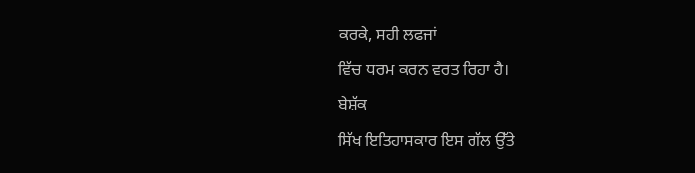ਕਰਕੇ, ਸਹੀ ਲਫਜਾਂ
ਵਿੱਚ ਧਰਮ ਕਰਨ ਵਰਤ ਰਿਹਾ ਹੈ।
ਬੇਸ਼ੱਕ
ਸਿੱਖ ਇਤਿਹਾਸਕਾਰ ਇਸ ਗੱਲ ਉੱਤੇ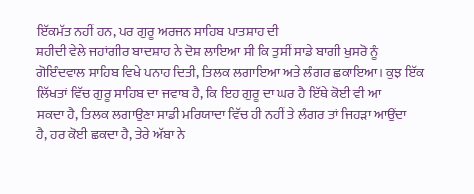ਇੱਕਮੱਤ ਨਹੀਂ ਹਨ, ਪਰ ਗੁਰੂ ਅਰਜਨ ਸਾਹਿਬ ਪਾਤਸ਼ਾਹ ਦੀ
ਸ਼ਹੀਦੀ ਵੇਲੇ ਜਹਾਂਗੀਰ ਬਾਦਸ਼ਾਹ ਨੇ ਦੋਸ਼ ਲਾਇਆ ਸੀ ਕਿ ਤੁਸੀਂ ਸਾਡੇ ਬਾਗੀ ਖੁਸਰੋ ਨੂੰ
ਗੋਇੰਦਵਾਲ ਸਾਹਿਬ ਵਿਖੇ ਪਨਾਹ ਦਿਤੀ, ਤਿਲਕ ਲਗਾਇਆ ਅਤੇ ਲੰਗਰ ਛਕਾਇਆ। ਕੁਝ ਇੱਕ
ਲਿੱਖਤਾਂ ਵਿੱਚ ਗੁਰੂ ਸਾਹਿਬ ਦਾ ਜਵਾਬ ਹੈ, ਕਿ ਇਹ ਗੁਰੂ ਦਾ ਘਰ ਹੈ ਇੱਥੇ ਕੋਈ ਵੀ ਆ
ਸਕਦਾ ਹੈ, ਤਿਲਕ ਲਗਾਉਣਾ ਸਾਡੀ ਮਰਿਯਾਦਾ ਵਿੱਚ ਹੀ ਨਹੀਂ ਤੇ ਲੰਗਰ ਤਾਂ ਜਿਹੜਾ ਆਉਂਦਾ
ਹੈ, ਹਰ ਕੋਈ ਛਕਦਾ ਹੈ, ਤੇਰੇ ਅੱਬਾ ਨੇ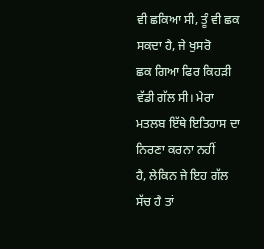ਵੀ ਛਕਿਆ ਸੀ, ਤੂੰ ਵੀ ਛਕ ਸਕਦਾ ਹੈ, ਜੇ ਖੁਸਰੋ
ਛਕ ਗਿਆ ਫਿਰ ਕਿਹੜੀ ਵੱਡੀ ਗੱਲ ਸੀ। ਮੇਰਾ ਮਤਲਬ ਇੱਥੇ ਇਤਿਹਾਸ ਦਾ ਨਿਰਣਾ ਕਰਨਾ ਨਹੀਂ
ਹੈ, ਲੇਕਿਨ ਜੇ ਇਹ ਗੱਲ ਸੱਚ ਹੈ ਤਾਂ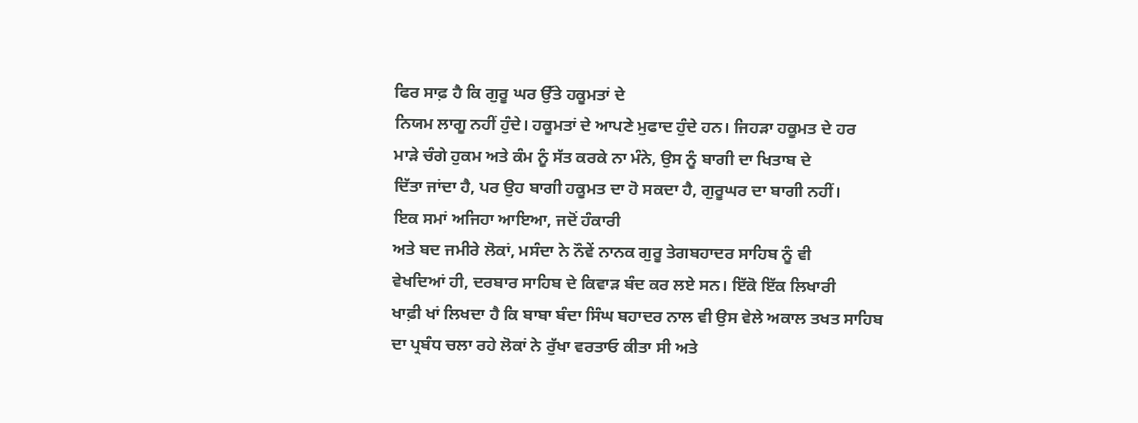ਫਿਰ ਸਾਫ਼ ਹੈ ਕਿ ਗੁਰੂ ਘਰ ਉੱਤੇ ਹਕੂਮਤਾਂ ਦੇ
ਨਿਯਮ ਲਾਗੂ ਨਹੀਂ ਹੁੰਦੇ। ਹਕੂਮਤਾਂ ਦੇ ਆਪਣੇ ਮੁਫਾਦ ਹੁੰਦੇ ਹਨ। ਜਿਹੜਾ ਹਕੂਮਤ ਦੇ ਹਰ
ਮਾੜੇ ਚੰਗੇ ਹੁਕਮ ਅਤੇ ਕੰਮ ਨੂੰ ਸੱਤ ਕਰਕੇ ਨਾ ਮੰਨੇ, ਉਸ ਨੂੰ ਬਾਗੀ ਦਾ ਖਿਤਾਬ ਦੇ
ਦਿੱਤਾ ਜਾਂਦਾ ਹੈ, ਪਰ ਉਹ ਬਾਗੀ ਹਕੂਮਤ ਦਾ ਹੋ ਸਕਦਾ ਹੈ, ਗੁਰੂਘਰ ਦਾ ਬਾਗੀ ਨਹੀਂ।
ਇਕ ਸਮਾਂ ਅਜਿਹਾ ਆਇਆ, ਜਦੋਂ ਹੰਕਾਰੀ
ਅਤੇ ਬਦ ਜਮੀਰੇ ਲੋਕਾਂ, ਮਸੰਦਾ ਨੇ ਨੌਵੇਂ ਨਾਨਕ ਗੁਰੂ ਤੇਗਬਹਾਦਰ ਸਾਹਿਬ ਨੂੰ ਵੀ
ਵੇਖਦਿਆਂ ਹੀ, ਦਰਬਾਰ ਸਾਹਿਬ ਦੇ ਕਿਵਾੜ ਬੰਦ ਕਰ ਲਏ ਸਨ। ਇੱਕੋ ਇੱਕ ਲਿਖਾਰੀ
ਖਾਫ਼ੀ ਖਾਂ ਲਿਖਦਾ ਹੈ ਕਿ ਬਾਬਾ ਬੰਦਾ ਸਿੰਘ ਬਹਾਦਰ ਨਾਲ ਵੀ ਉਸ ਵੇਲੇ ਅਕਾਲ ਤਖਤ ਸਾਹਿਬ
ਦਾ ਪ੍ਰਬੰਧ ਚਲਾ ਰਹੇ ਲੋਕਾਂ ਨੇ ਰੁੱਖਾ ਵਰਤਾਓ ਕੀਤਾ ਸੀ ਅਤੇ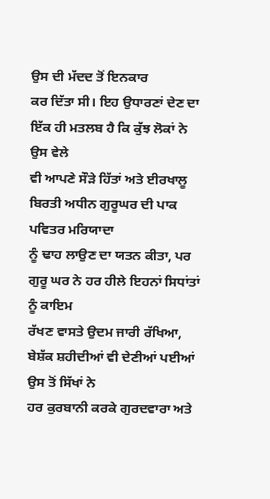ਉਸ ਦੀ ਮੱਦਦ ਤੋਂ ਇਨਕਾਰ
ਕਰ ਦਿੱਤਾ ਸੀ। ਇਹ ਉਧਾਰਣਾਂ ਦੇਣ ਦਾ ਇੱਕ ਹੀ ਮਤਲਬ ਹੈ ਕਿ ਕੁੱਝ ਲੋਕਾਂ ਨੇ ਉਸ ਵੇਲੇ
ਵੀ ਆਪਣੇ ਸੌੜੇ ਹਿੱਤਾਂ ਅਤੇ ਈਰਖਾਲੂ ਬਿਰਤੀ ਅਧੀਨ ਗੁਰੂਘਰ ਦੀ ਪਾਕ ਪਵਿਤਰ ਮਰਿਯਾਦਾ
ਨੂੰ ਢਾਹ ਲਾਉਣ ਦਾ ਯਤਨ ਕੀਤਾ, ਪਰ ਗੁਰੂ ਘਰ ਨੇ ਹਰ ਹੀਲੇ ਇਹਨਾਂ ਸਿਧਾਂਤਾਂ ਨੂੰ ਕਾਇਮ
ਰੱਖਣ ਵਾਸਤੇ ਉਦਮ ਜਾਰੀ ਰੱਖਿਆ, ਬੇਸ਼ੱਕ ਸ਼ਹੀਦੀਆਂ ਵੀ ਦੇਣੀਆਂ ਪਈਆਂ ਉਸ ਤੋਂ ਸਿੱਖਾਂ ਨੇ
ਹਰ ਕੁਰਬਾਨੀ ਕਰਕੇ ਗੁਰਦਵਾਰਾ ਅਤੇ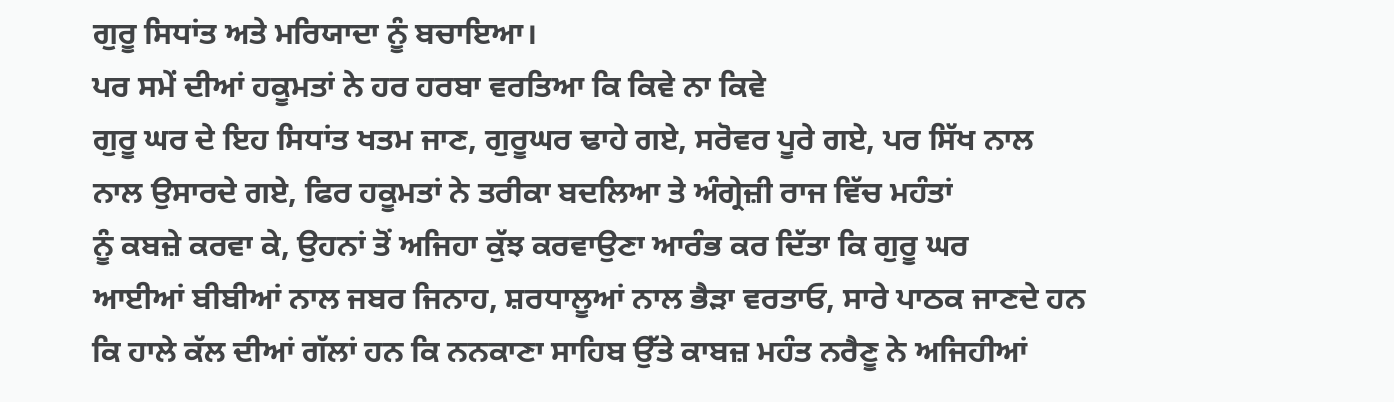ਗੁਰੂ ਸਿਧਾਂਤ ਅਤੇ ਮਰਿਯਾਦਾ ਨੂੰ ਬਚਾਇਆ।
ਪਰ ਸਮੇਂ ਦੀਆਂ ਹਕੂਮਤਾਂ ਨੇ ਹਰ ਹਰਬਾ ਵਰਤਿਆ ਕਿ ਕਿਵੇ ਨਾ ਕਿਵੇ
ਗੁਰੂ ਘਰ ਦੇ ਇਹ ਸਿਧਾਂਤ ਖਤਮ ਜਾਣ, ਗੁਰੂਘਰ ਢਾਹੇ ਗਏ, ਸਰੋਵਰ ਪੂਰੇ ਗਏ, ਪਰ ਸਿੱਖ ਨਾਲ
ਨਾਲ ਉਸਾਰਦੇ ਗਏ, ਫਿਰ ਹਕੂਮਤਾਂ ਨੇ ਤਰੀਕਾ ਬਦਲਿਆ ਤੇ ਅੰਗ੍ਰੇਜ਼ੀ ਰਾਜ ਵਿੱਚ ਮਹੰਤਾਂ
ਨੂੰ ਕਬਜ਼ੇ ਕਰਵਾ ਕੇ, ਉਹਨਾਂ ਤੋਂ ਅਜਿਹਾ ਕੁੱਝ ਕਰਵਾਉਣਾ ਆਰੰਭ ਕਰ ਦਿੱਤਾ ਕਿ ਗੁਰੂ ਘਰ
ਆਈਆਂ ਬੀਬੀਆਂ ਨਾਲ ਜਬਰ ਜਿਨਾਹ, ਸ਼ਰਧਾਲੂਆਂ ਨਾਲ ਭੈੜਾ ਵਰਤਾਓ, ਸਾਰੇ ਪਾਠਕ ਜਾਣਦੇ ਹਨ
ਕਿ ਹਾਲੇ ਕੱਲ ਦੀਆਂ ਗੱਲਾਂ ਹਨ ਕਿ ਨਨਕਾਣਾ ਸਾਹਿਬ ਉੱਤੇ ਕਾਬਜ਼ ਮਹੰਤ ਨਰੈਣੂ ਨੇ ਅਜਿਹੀਆਂ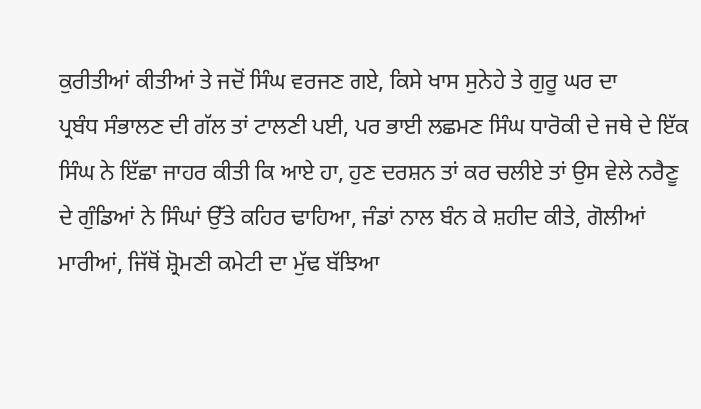ਕੁਰੀਤੀਆਂ ਕੀਤੀਆਂ ਤੇ ਜਦੋਂ ਸਿੰਘ ਵਰਜਣ ਗਏ, ਕਿਸੇ ਖਾਸ ਸੁਨੇਹੇ ਤੇ ਗੁਰੂ ਘਰ ਦਾ
ਪ੍ਰਬੰਧ ਸੰਭਾਲਣ ਦੀ ਗੱਲ ਤਾਂ ਟਾਲਣੀ ਪਈ, ਪਰ ਭਾਈ ਲਛਮਣ ਸਿੰਘ ਧਾਰੋਕੀ ਦੇ ਜਥੇ ਦੇ ਇੱਕ
ਸਿੰਘ ਨੇ ਇੱਛਾ ਜਾਹਰ ਕੀਤੀ ਕਿ ਆਏ ਹਾ, ਹੁਣ ਦਰਸ਼ਨ ਤਾਂ ਕਰ ਚਲੀਏ ਤਾਂ ਉਸ ਵੇਲੇ ਨਰੈਣੂ
ਦੇ ਗੁੰਡਿਆਂ ਨੇ ਸਿੰਘਾਂ ਉੱਤੇ ਕਹਿਰ ਢਾਹਿਆ, ਜੰਡਾਂ ਨਾਲ ਬੰਨ ਕੇ ਸ਼ਹੀਦ ਕੀਤੇ, ਗੋਲੀਆਂ
ਮਾਰੀਆਂ, ਜਿੱਥੋਂ ਸ਼੍ਰੋਮਣੀ ਕਮੇਟੀ ਦਾ ਮੁੱਢ ਬੱਝਿਆ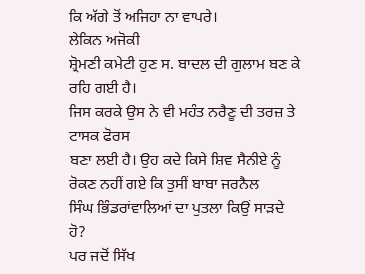ਕਿ ਅੱਗੇ ਤੋਂ ਅਜਿਹਾ ਨਾ ਵਾਪਰੇ।
ਲੇਕਿਨ ਅਜੋਕੀ
ਸ਼੍ਰੋਮਣੀ ਕਮੇਟੀ ਹੁਣ ਸ. ਬਾਦਲ ਦੀ ਗੁਲਾਮ ਬਣ ਕੇ ਰਹਿ ਗਈ ਹੈ।
ਜਿਸ ਕਰਕੇ ਉਸ ਨੇ ਵੀ ਮਹੰਤ ਨਰੈਣੂ ਦੀ ਤਰਜ਼ ਤੇ ਟਾਸਕ ਫੋਰਸ
ਬਣਾ ਲਈ ਹੈ। ਉਹ ਕਦੇ ਕਿਸੇ ਸ਼ਿਵ ਸੈਨੀਏ ਨੂੰ ਰੋਕਣ ਨਹੀਂ ਗਏ ਕਿ ਤੁਸੀਂ ਬਾਬਾ ਜਰਨੈਲ
ਸਿੰਘ ਭਿੰਡਰਾਂਵਾਲਿਆਂ ਦਾ ਪੁਤਲਾ ਕਿਉਂ ਸਾੜਦੇ ਹੋ?
ਪਰ ਜਦੋਂ ਸਿੱਖ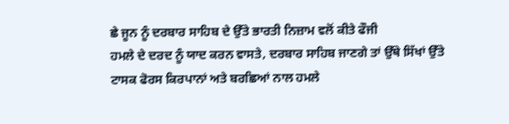ਛੇ ਜੂਨ ਨੂੰ ਦਰਬਾਰ ਸਾਹਿਬ ਦੇ ਉੱਤੇ ਭਾਰਤੀ ਨਿਜ਼ਾਮ ਵਲੋਂ ਕੀਤੇ ਫੌਜੀ
ਹਮਲੇ ਦੇ ਦਰਦ ਨੂੰ ਯਾਦ ਕਰਨ ਵਾਸਤੇ, ਦਰਬਾਰ ਸਾਹਿਬ ਜਾਣਗੇ ਤਾਂ ਉੱਥੇ ਸਿੱਖਾਂ ਉੱਤੇ
ਟਾਸਕ ਫੋਰਸ ਕਿਰਪਾਨਾਂ ਅਤੇ ਬਰਛਿਆਂ ਨਾਲ ਹਮਲੇ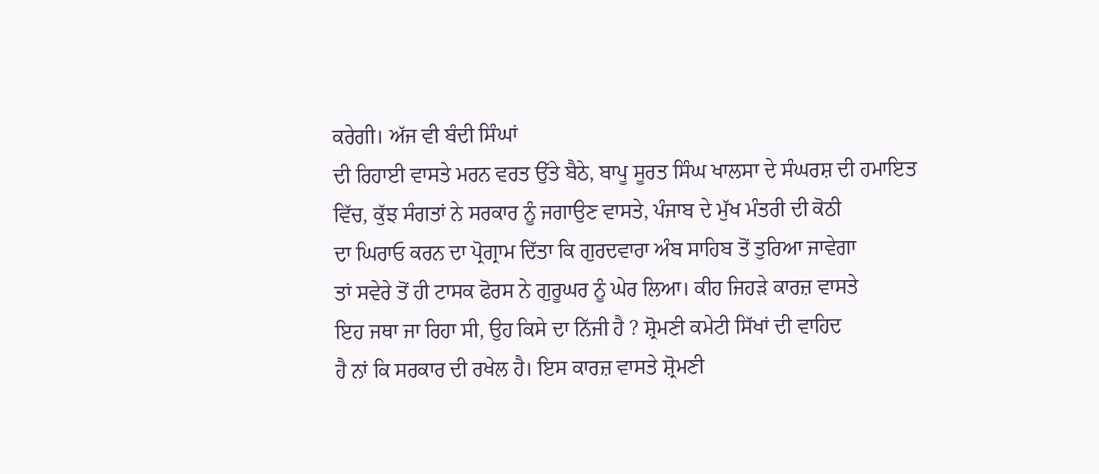ਕਰੇਗੀ। ਅੱਜ ਵੀ ਬੰਦੀ ਸਿੰਘਾਂ
ਦੀ ਰਿਹਾਈ ਵਾਸਤੇ ਮਰਨ ਵਰਤ ਉੱਤੇ ਬੈਠੇ, ਬਾਪੂ ਸੂਰਤ ਸਿੰਘ ਖਾਲਸਾ ਦੇ ਸੰਘਰਸ਼ ਦੀ ਹਮਾਇਤ
ਵਿੱਚ, ਕੁੱਝ ਸੰਗਤਾਂ ਨੇ ਸਰਕਾਰ ਨੂੰ ਜਗਾਉਣ ਵਾਸਤੇ, ਪੰਜਾਬ ਦੇ ਮੁੱਖ ਮੰਤਰੀ ਦੀ ਕੋਠੀ
ਦਾ ਘਿਰਾਓ ਕਰਨ ਦਾ ਪ੍ਰੋਗ੍ਰਾਮ ਦਿੱਤਾ ਕਿ ਗੁਰਦਵਾਰਾ ਅੰਬ ਸਾਹਿਬ ਤੋਂ ਤੁਰਿਆ ਜਾਵੇਗਾ
ਤਾਂ ਸਵੇਰੇ ਤੋਂ ਹੀ ਟਾਸਕ ਫੋਰਸ ਨੇ ਗੁਰੂਘਰ ਨੂੰ ਘੇਰ ਲਿਆ। ਕੀਹ ਜਿਹੜੇ ਕਾਰਜ਼ ਵਾਸਤੇ
ਇਹ ਜਥਾ ਜਾ ਰਿਹਾ ਸੀ, ਉਹ ਕਿਸੇ ਦਾ ਨਿੱਜੀ ਹੈ ? ਸ਼੍ਰੋਮਣੀ ਕਮੇਟੀ ਸਿੱਖਾਂ ਦੀ ਵਾਹਿਦ
ਹੈ ਨਾਂ ਕਿ ਸਰਕਾਰ ਦੀ ਰਖੇਲ ਹੈ। ਇਸ ਕਾਰਜ਼ ਵਾਸਤੇ ਸ਼੍ਰੋਮਣੀ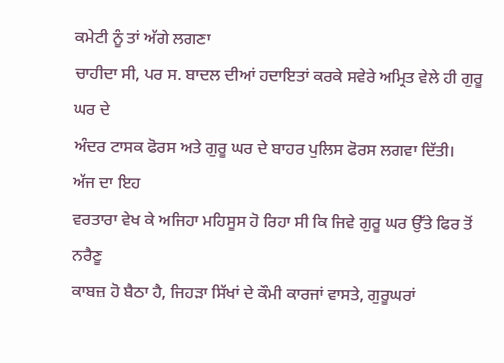ਕਮੇਟੀ ਨੂੰ ਤਾਂ ਅੱਗੇ ਲਗਣਾ
ਚਾਹੀਦਾ ਸੀ, ਪਰ ਸ. ਬਾਦਲ ਦੀਆਂ ਹਦਾਇਤਾਂ ਕਰਕੇ ਸਵੇਰੇ ਅਮ੍ਰਿਤ ਵੇਲੇ ਹੀ ਗੁਰੂ ਘਰ ਦੇ
ਅੰਦਰ ਟਾਸਕ ਫੋਰਸ ਅਤੇ ਗੁਰੂ ਘਰ ਦੇ ਬਾਹਰ ਪੁਲਿਸ ਫੋਰਸ ਲਗਵਾ ਦਿੱਤੀ।
ਅੱਜ ਦਾ ਇਹ
ਵਰਤਾਰਾ ਵੇਖ ਕੇ ਅਜਿਹਾ ਮਹਿਸੂਸ ਹੋ ਰਿਹਾ ਸੀ ਕਿ ਜਿਵੇ ਗੁਰੂ ਘਰ ਉੱਤੇ ਫਿਰ ਤੋਂ ਨਰੈਣੂ
ਕਾਬਜ਼ ਹੋ ਬੈਠਾ ਹੈ, ਜਿਹੜਾ ਸਿੱਖਾਂ ਦੇ ਕੌਮੀ ਕਾਰਜਾਂ ਵਾਸਤੇ, ਗੁਰੂਘਰਾਂ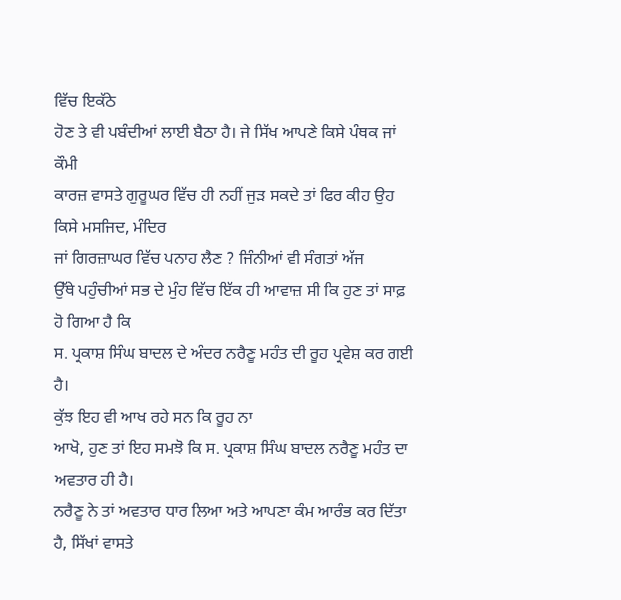ਵਿੱਚ ਇਕੱਠੇ
ਹੋਣ ਤੇ ਵੀ ਪਬੰਦੀਆਂ ਲਾਈ ਬੈਠਾ ਹੈ। ਜੇ ਸਿੱਖ ਆਪਣੇ ਕਿਸੇ ਪੰਥਕ ਜਾਂ ਕੌਮੀ
ਕਾਰਜ਼ ਵਾਸਤੇ ਗੁਰੂਘਰ ਵਿੱਚ ਹੀ ਨਹੀਂ ਜੁੜ ਸਕਦੇ ਤਾਂ ਫਿਰ ਕੀਹ ਉਹ ਕਿਸੇ ਮਸਜਿਦ, ਮੰਦਿਰ
ਜਾਂ ਗਿਰਜ਼ਾਘਰ ਵਿੱਚ ਪਨਾਹ ਲੈਣ ? ਜਿੰਨੀਆਂ ਵੀ ਸੰਗਤਾਂ ਅੱਜ
ਉੱਥੇ ਪਹੁੰਚੀਆਂ ਸਭ ਦੇ ਮੁੰਹ ਵਿੱਚ ਇੱਕ ਹੀ ਆਵਾਜ਼ ਸੀ ਕਿ ਹੁਣ ਤਾਂ ਸਾਫ਼ ਹੋ ਗਿਆ ਹੈ ਕਿ
ਸ. ਪ੍ਰਕਾਸ਼ ਸਿੰਘ ਬਾਦਲ ਦੇ ਅੰਦਰ ਨਰੈਣੂ ਮਹੰਤ ਦੀ ਰੂਹ ਪ੍ਰਵੇਸ਼ ਕਰ ਗਈ ਹੈ।
ਕੁੱਝ ਇਹ ਵੀ ਆਖ ਰਹੇ ਸਨ ਕਿ ਰੂਹ ਨਾ
ਆਖੋ, ਹੁਣ ਤਾਂ ਇਹ ਸਮਝੋ ਕਿ ਸ. ਪ੍ਰਕਾਸ਼ ਸਿੰਘ ਬਾਦਲ ਨਰੈਣੂ ਮਹੰਤ ਦਾ ਅਵਤਾਰ ਹੀ ਹੈ।
ਨਰੈਣੂ ਨੇ ਤਾਂ ਅਵਤਾਰ ਧਾਰ ਲਿਆ ਅਤੇ ਆਪਣਾ ਕੰਮ ਆਰੰਭ ਕਰ ਦਿੱਤਾ
ਹੈ, ਸਿੱਖਾਂ ਵਾਸਤੇ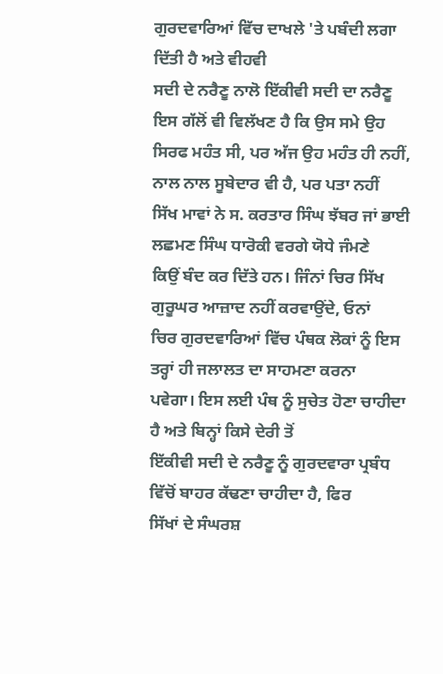ਗੁਰਦਵਾਰਿਆਂ ਵਿੱਚ ਦਾਖਲੇ 'ਤੇ ਪਬੰਦੀ ਲਗਾ ਦਿੱਤੀ ਹੈ ਅਤੇ ਵੀਹਵੀ
ਸਦੀ ਦੇ ਨਰੈਣੂ ਨਾਲੋ ਇੱਕੀਵੀ ਸਦੀ ਦਾ ਨਰੈਣੂ ਇਸ ਗੱਲੋਂ ਵੀ ਵਿਲੱਖਣ ਹੈ ਕਿ ਉਸ ਸਮੇ ਉਹ
ਸਿਰਫ ਮਹੰਤ ਸੀ, ਪਰ ਅੱਜ ਉਹ ਮਹੰਤ ਹੀ ਨਹੀਂ, ਨਾਲ ਨਾਲ ਸੂਬੇਦਾਰ ਵੀ ਹੈ, ਪਰ ਪਤਾ ਨਹੀਂ
ਸਿੱਖ ਮਾਵਾਂ ਨੇ ਸ. ਕਰਤਾਰ ਸਿੰਘ ਝੱਬਰ ਜਾਂ ਭਾਈ ਲਛਮਣ ਸਿੰਘ ਧਾਰੋਕੀ ਵਰਗੇ ਯੋਧੇ ਜੰਮਣੇ
ਕਿਉਂ ਬੰਦ ਕਰ ਦਿੱਤੇ ਹਨ। ਜਿੰਨਾਂ ਚਿਰ ਸਿੱਖ ਗੁਰੂਘਰ ਆਜ਼ਾਦ ਨਹੀਂ ਕਰਵਾਉਂਦੇ, ਓਨਾਂ
ਚਿਰ ਗੁਰਦਵਾਰਿਆਂ ਵਿੱਚ ਪੰਥਕ ਲੋਕਾਂ ਨੂੰ ਇਸ ਤਰ੍ਹਾਂ ਹੀ ਜਲਾਲਤ ਦਾ ਸਾਹਮਣਾ ਕਰਨਾ
ਪਵੇਗਾ। ਇਸ ਲਈ ਪੰਥ ਨੂੰ ਸੁਚੇਤ ਹੋਣਾ ਚਾਹੀਦਾ ਹੈ ਅਤੇ ਬਿਨ੍ਹਾਂ ਕਿਸੇ ਦੇਰੀ ਤੋਂ
ਇੱਕੀਵੀ ਸਦੀ ਦੇ ਨਰੈਣੂ ਨੂੰ ਗੁਰਦਵਾਰਾ ਪ੍ਰਬੰਧ ਵਿੱਚੋਂ ਬਾਹਰ ਕੱਢਣਾ ਚਾਹੀਦਾ ਹੈ, ਫਿਰ
ਸਿੱਖਾਂ ਦੇ ਸੰਘਰਸ਼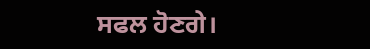ਸਫਲ ਹੋਣਗੇ।